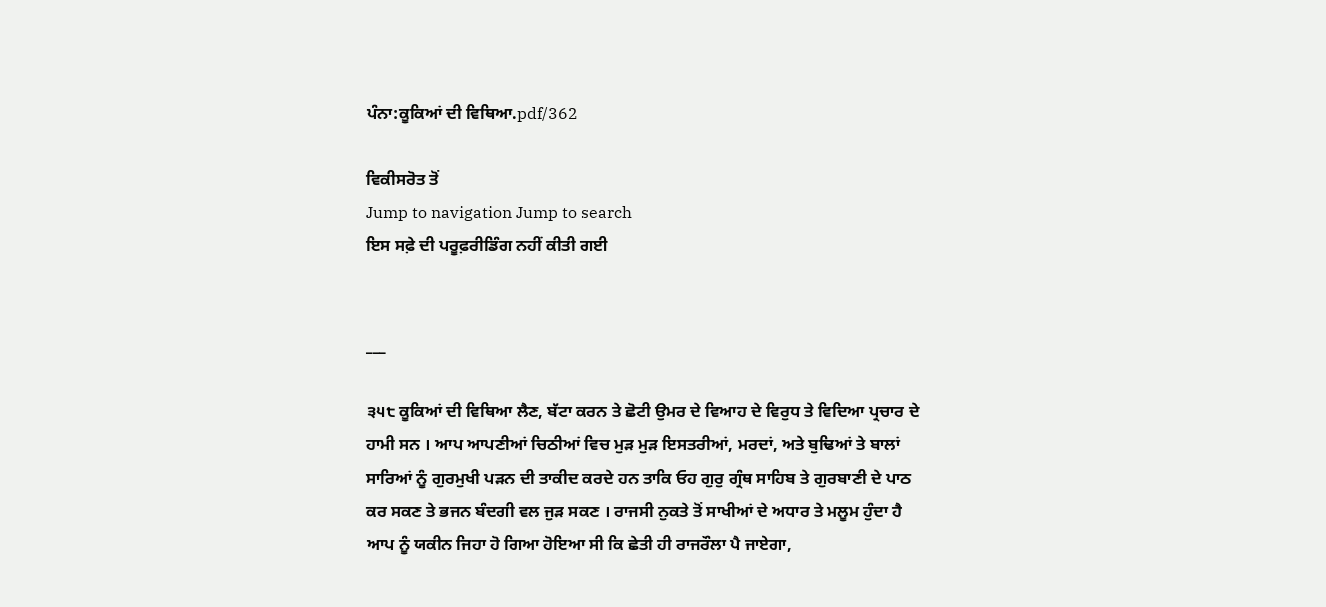ਪੰਨਾ:ਕੂਕਿਆਂ ਦੀ ਵਿਥਿਆ.pdf/362

ਵਿਕੀਸਰੋਤ ਤੋਂ
Jump to navigation Jump to search
ਇਸ ਸਫ਼ੇ ਦੀ ਪਰੂਫ਼ਰੀਡਿੰਗ ਨਹੀਂ ਕੀਤੀ ਗਈ


___

੩੫੮ ਕੂਕਿਆਂ ਦੀ ਵਿਥਿਆ ਲੈਣ, ਬੱਟਾ ਕਰਨ ਤੇ ਛੋਟੀ ਉਮਰ ਦੇ ਵਿਆਹ ਦੇ ਵਿਰੁਧ ਤੇ ਵਿਦਿਆ ਪ੍ਰਚਾਰ ਦੇ ਹਾਮੀ ਸਨ । ਆਪ ਆਪਣੀਆਂ ਚਿਠੀਆਂ ਵਿਚ ਮੁੜ ਮੁੜ ਇਸਤਰੀਆਂ, ਮਰਦਾਂ, ਅਤੇ ਬੁਢਿਆਂ ਤੇ ਬਾਲਾਂ ਸਾਰਿਆਂ ਨੂੰ ਗੁਰਮੁਖੀ ਪੜਨ ਦੀ ਤਾਕੀਦ ਕਰਦੇ ਹਨ ਤਾਕਿ ਓਹ ਗੁਰੁ ਗ੍ਰੰਥ ਸਾਹਿਬ ਤੇ ਗੁਰਬਾਣੀ ਦੇ ਪਾਠ ਕਰ ਸਕਣ ਤੇ ਭਜਨ ਬੰਦਗੀ ਵਲ ਜੁੜ ਸਕਣ । ਰਾਜਸੀ ਨੁਕਤੇ ਤੋਂ ਸਾਖੀਆਂ ਦੇ ਅਧਾਰ ਤੇ ਮਲੂਮ ਹੁੰਦਾ ਹੈ ਆਪ ਨੂੰ ਯਕੀਨ ਜਿਹਾ ਹੋ ਗਿਆ ਹੋਇਆ ਸੀ ਕਿ ਛੇਤੀ ਹੀ ਰਾਜਰੌਲਾ ਪੈ ਜਾਏਗਾ,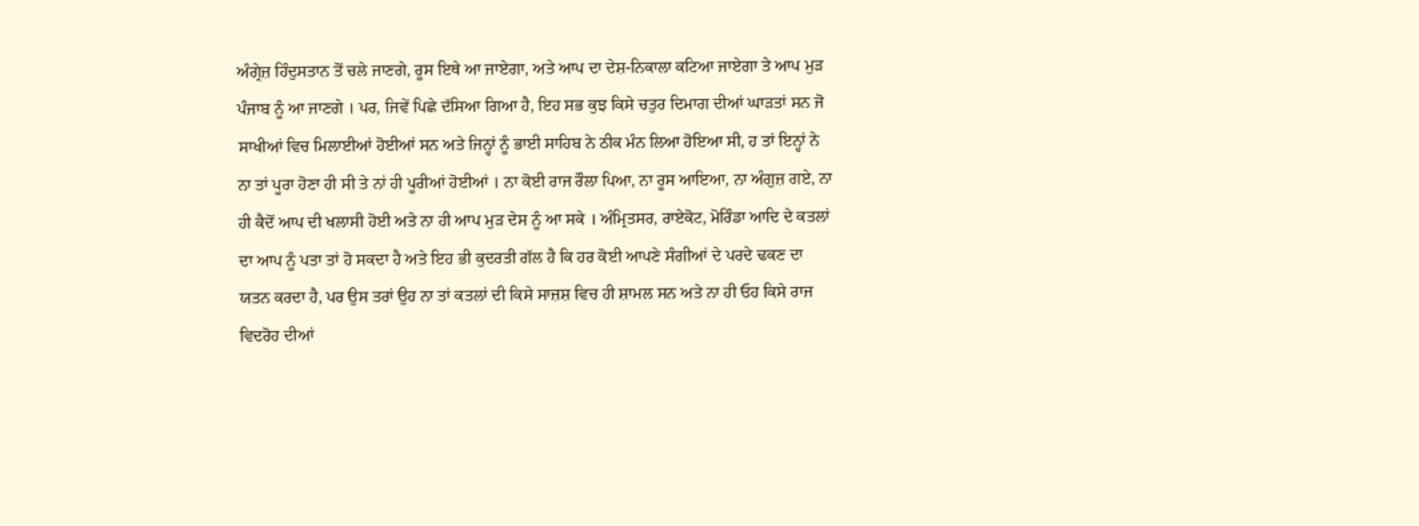ਅੰਗ੍ਰੇਜ਼ ਹਿੰਦੁਸਤਾਨ ਤੋਂ ਚਲੇ ਜਾਣਗੇ, ਰੂਸ ਇਥੇ ਆ ਜਾਏਗਾ, ਅਤੇ ਆਪ ਦਾ ਦੇਸ਼-ਨਿਕਾਲਾ ਕਟਿਆ ਜਾਏਗਾ ਤੇ ਆਪ ਮੁੜ ਪੰਜਾਬ ਨੂੰ ਆ ਜਾਣਗੇ । ਪਰ, ਜਿਵੇਂ ਪਿਛੇ ਦੱਸਿਆ ਗਿਆ ਹੈ, ਇਹ ਸਭ ਕੁਝ ਕਿਸੇ ਚਤੁਰ ਦਿਮਾਗ ਦੀਆਂ ਘਾੜਤਾਂ ਸਨ ਜੋ ਸਾਖੀਆਂ ਵਿਚ ਮਿਲਾਈਆਂ ਹੋਈਆਂ ਸਨ ਅਤੇ ਜਿਨ੍ਹਾਂ ਨੂੰ ਭਾਈ ਸਾਹਿਬ ਨੇ ਠੀਕ ਮੰਨ ਲਿਆ ਹੋਇਆ ਸੀ, ਹ ਤਾਂ ਇਨ੍ਹਾਂ ਨੇ ਨਾ ਤਾਂ ਪੂਰਾ ਹੋਣਾ ਹੀ ਸੀ ਤੇ ਨਾਂ ਹੀ ਪੂਰੀਆਂ ਹੋਈਆਂ । ਨਾ ਕੋਈ ਰਾਜ ਰੌਲਾ ਪਿਆ, ਨਾ ਰੂਸ ਆਇਆ, ਨਾ ਅੰਗੁਜ਼ ਗਏ, ਨਾ ਹੀ ਕੈਦੋਂ ਆਪ ਦੀ ਖਲਾਸੀ ਹੋਈ ਅਤੇ ਨਾ ਹੀ ਆਪ ਮੁੜ ਦੇਸ ਨੂੰ ਆ ਸਕੇ । ਅੰਮ੍ਰਿਤਸਰ, ਰਾਏਕੋਟ, ਮੋਰਿੰਡਾ ਆਦਿ ਦੇ ਕਤਲਾਂ ਦਾ ਆਪ ਨੂੰ ਪਤਾ ਤਾਂ ਹੋ ਸਕਦਾ ਹੈ ਅਤੇ ਇਹ ਭੀ ਕੁਦਰਤੀ ਗੱਲ ਹੈ ਕਿ ਹਰ ਕੋਈ ਆਪਣੇ ਸੰਗੀਆਂ ਦੇ ਪਰਦੇ ਢਕਣ ਦਾ ਯਤਨ ਕਰਦਾ ਹੈ, ਪਰ ਉਸ ਤਰਾਂ ਉਹ ਨਾ ਤਾਂ ਕਤਲਾਂ ਦੀ ਕਿਸੇ ਸਾਜ਼ਸ਼ ਵਿਚ ਹੀ ਸ਼ਾਮਲ ਸਨ ਅਤੇ ਨਾ ਹੀ ਓਹ ਕਿਸੇ ਰਾਜ ਵਿਦਰੋਹ ਦੀਆਂ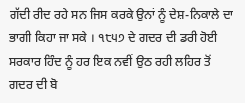ਗੱਦੀ ਰੀਦ ਰਹੇ ਸਨ ਜਿਸ ਕਰਕੇ ਉਨਾਂ ਨੂੰ ਦੇਸ਼-ਨਿਕਾਲੇ ਦਾ ਭਾਗੀ ਕਿਹਾ ਜਾ ਸਕੇ । ੧੮੫੭ ਦੇ ਗਦਰ ਦੀ ਡਰੀ ਹੋਈ ਸਰਕਾਰ ਹਿੰਦ ਨੂੰ ਹਰ ਇਕ ਨਵੀਂ ਉਠ ਰਹੀ ਲਹਿਰ ਤੋਂ ਗਦਰ ਦੀ ਬੋ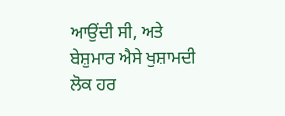ਆਉਂਦੀ ਸੀ, ਅਤੇ ਬੇਸ਼ੁਮਾਰ ਐਸੇ ਖੁਸ਼ਾਮਦੀ ਲੋਕ ਹਰ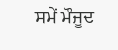ਸਮੇਂ ਮੌਜੂਦ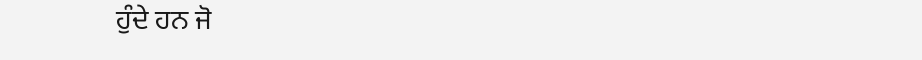ਹੁੰਦੇ ਹਨ ਜੋ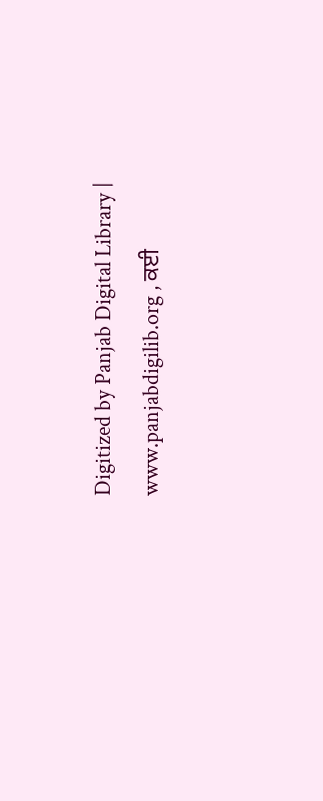Digitized by Panjab Digital Library | www.panjabdigilib.org , ਕਈ